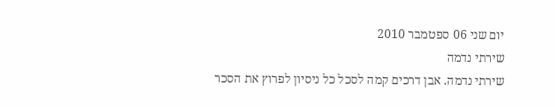יום שני 06 ספטמבר 2010
שירתי נדמה
שירתי נדמה. אבן דרכים קמה לסכל כל ניסיון לפרוץ את הסכר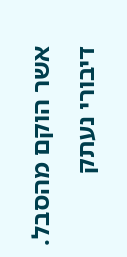אשר הוקם מהסבל.
דיבורי נעתק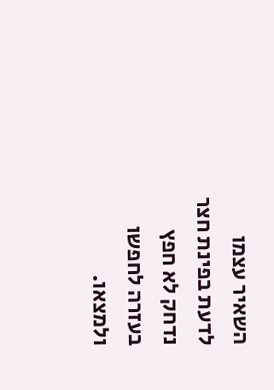השאיר עצמו לדעת בפינת חצר נדחק לא חפץ בעזרה לחפשו ולמצאו.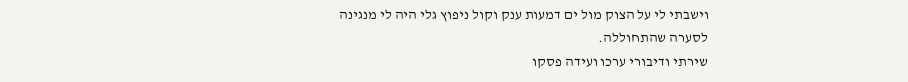וישבתי לי על הצוק מול ים דמעות ענק וקול ניפוץ גלי היה לי מנגינה לסערה שהתחוללה.
שירתי ודיבורי ערכו ועידה פסקו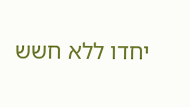יחדו ללא חשש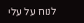לנוח על עלי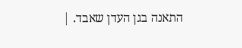התאנה בגן העדן שאבד. |